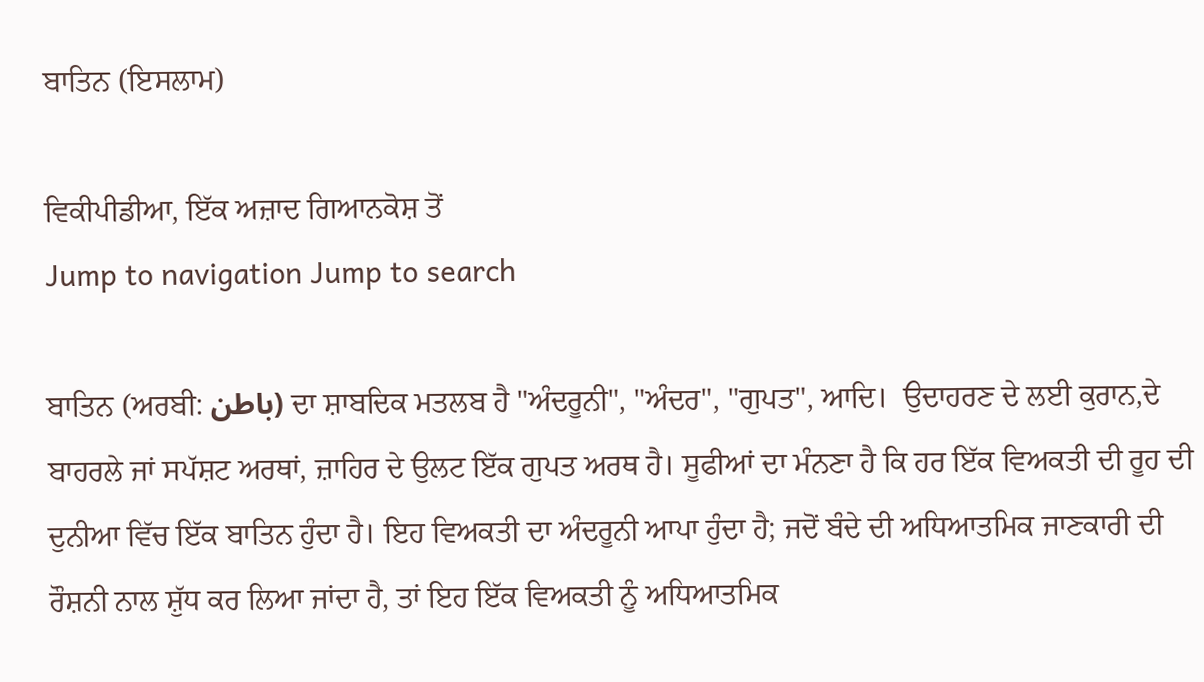ਬਾਤਿਨ (ਇਸਲਾਮ)

ਵਿਕੀਪੀਡੀਆ, ਇੱਕ ਅਜ਼ਾਦ ਗਿਆਨਕੋਸ਼ ਤੋਂ
Jump to navigation Jump to search

ਬਾਤਿਨ (ਅਰਬੀ: باطن) ਦਾ ਸ਼ਾਬਦਿਕ ਮਤਲਬ ਹੈ "ਅੰਦਰੂਨੀ", "ਅੰਦਰ", "ਗੁਪਤ", ਆਦਿ।  ਉਦਾਹਰਣ ਦੇ ਲਈ ਕੁਰਾਨ,ਦੇ ਬਾਹਰਲੇ ਜਾਂ ਸਪੱਸ਼ਟ ਅਰਥਾਂ, ਜ਼ਾਹਿਰ ਦੇ ਉਲਟ ਇੱਕ ਗੁਪਤ ਅਰਥ ਹੈ। ਸੂਫੀਆਂ ਦਾ ਮੰਨਣਾ ਹੈ ਕਿ ਹਰ ਇੱਕ ਵਿਅਕਤੀ ਦੀ ਰੂਹ ਦੀ ਦੁਨੀਆ ਵਿੱਚ ਇੱਕ ਬਾਤਿਨ ਹੁੰਦਾ ਹੈ। ਇਹ ਵਿਅਕਤੀ ਦਾ ਅੰਦਰੂਨੀ ਆਪਾ ਹੁੰਦਾ ਹੈ; ਜਦੋਂ ਬੰਦੇ ਦੀ ਅਧਿਆਤਮਿਕ ਜਾਣਕਾਰੀ ਦੀ ਰੌਸ਼ਨੀ ਨਾਲ ਸ਼ੁੱਧ ਕਰ ਲਿਆ ਜਾਂਦਾ ਹੈ, ਤਾਂ ਇਹ ਇੱਕ ਵਿਅਕਤੀ ਨੂੰ ਅਧਿਆਤਮਿਕ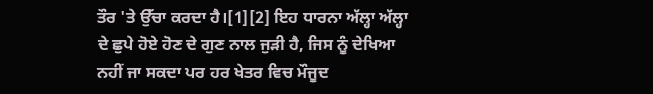ਤੌਰ 'ਤੇ ਉੱਚਾ ਕਰਦਾ ਹੈ।[1][2] ਇਹ ਧਾਰਨਾ ਅੱਲ੍ਹਾ ਅੱਲ੍ਹਾ ਦੇ ਛੁਪੇ ਹੋਏ ਹੋਣ ਦੇ ਗੁਣ ਨਾਲ ਜੁੜੀ ਹੈ, ਜਿਸ ਨੂੰ ਦੇਖਿਆ ਨਹੀਂ ਜਾ ਸਕਦਾ ਪਰ ਹਰ ਖੇਤਰ ਵਿਚ ਮੌਜੂਦ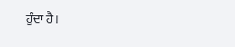ਹੁੰਦਾ ਹੈ।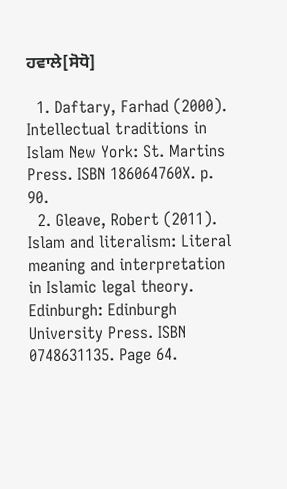ਹਵਾਲੇ[ਸੋਧੋ]

  1. Daftary, Farhad (2000). Intellectual traditions in Islam New York: St. Martins Press. ISBN 186064760X. p. 90.
  2. Gleave, Robert (2011). Islam and literalism: Literal meaning and interpretation in Islamic legal theory. Edinburgh: Edinburgh University Press. ISBN 0748631135. Page 64.